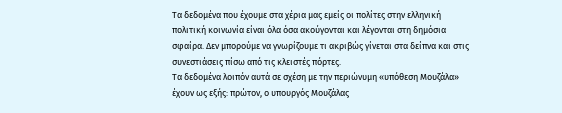Τα δεδομένα που έχουμε στα χέρια μας εμείς οι πολίτες στην ελληνική πολιτική κοινωνία είναι όλα όσα ακούγονται και λέγονται στη δημόσια σφαίρα. Δεν μπορούμε να γνωρίζουμε τι ακριβώς γίνεται στα δείπνα και στις συνεστιάσεις πίσω από τις κλειστές πόρτες.
Τα δεδομένα λοιπόν αυτά σε σχέση με την περιώνυμη «υπόθεση Μουζάλα» έχουν ως εξής: πρώτον, ο υπουργός Μουζάλας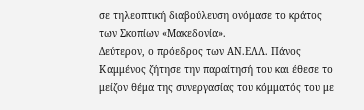σε τηλεοπτική διαβούλευση ονόμασε το κράτος των Σκοπίων «Μακεδονία».
Δεύτερον, ο πρόεδρος των ΑΝ.ΕΛΛ. Πάνος Καμμένος ζήτησε την παραίτησή του και έθεσε το μείζον θέμα της συνεργασίας του κόμματός του με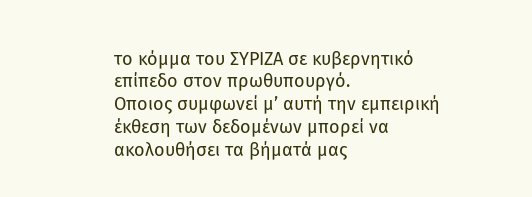το κόμμα του ΣΥΡΙΖΑ σε κυβερνητικό επίπεδο στον πρωθυπουργό.
Οποιος συμφωνεί μ’ αυτή την εμπειρική έκθεση των δεδομένων μπορεί να ακολουθήσει τα βήματά μας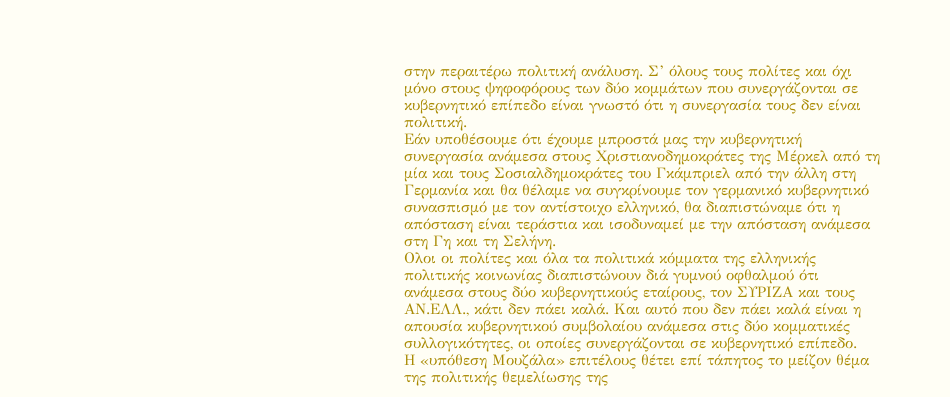στην περαιτέρω πολιτική ανάλυση. Σ’ όλους τους πολίτες και όχι μόνο στους ψηφοφόρους των δύο κομμάτων που συνεργάζονται σε κυβερνητικό επίπεδο είναι γνωστό ότι η συνεργασία τους δεν είναι πολιτική.
Εάν υποθέσουμε ότι έχουμε μπροστά μας την κυβερνητική συνεργασία ανάμεσα στους Χριστιανοδημοκράτες της Μέρκελ από τη μία και τους Σοσιαλδημοκράτες του Γκάμπριελ από την άλλη στη Γερμανία και θα θέλαμε να συγκρίνουμε τον γερμανικό κυβερνητικό συνασπισμό με τον αντίστοιχο ελληνικό, θα διαπιστώναμε ότι η απόσταση είναι τεράστια και ισοδυναμεί με την απόσταση ανάμεσα στη Γη και τη Σελήνη.
Ολοι οι πολίτες και όλα τα πολιτικά κόμματα της ελληνικής πολιτικής κοινωνίας διαπιστώνουν διά γυμνού οφθαλμού ότι ανάμεσα στους δύο κυβερνητικούς εταίρους, τον ΣΥΡΙΖΑ και τους ΑΝ.ΕΛΛ., κάτι δεν πάει καλά. Και αυτό που δεν πάει καλά είναι η απουσία κυβερνητικού συμβολαίου ανάμεσα στις δύο κομματικές συλλογικότητες, οι οποίες συνεργάζονται σε κυβερνητικό επίπεδο.
Η «υπόθεση Μουζάλα» επιτέλους θέτει επί τάπητος το μείζον θέμα της πολιτικής θεμελίωσης της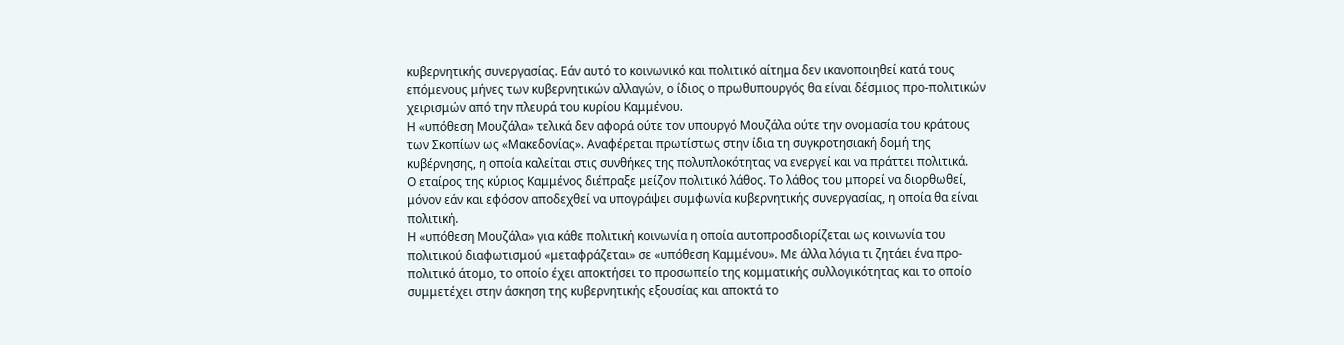κυβερνητικής συνεργασίας. Εάν αυτό το κοινωνικό και πολιτικό αίτημα δεν ικανοποιηθεί κατά τους επόμενους μήνες των κυβερνητικών αλλαγών, ο ίδιος ο πρωθυπουργός θα είναι δέσμιος προ-πολιτικών χειρισμών από την πλευρά του κυρίου Καμμένου.
Η «υπόθεση Μουζάλα» τελικά δεν αφορά ούτε τον υπουργό Μουζάλα ούτε την ονομασία του κράτους των Σκοπίων ως «Μακεδονίας». Αναφέρεται πρωτίστως στην ίδια τη συγκροτησιακή δομή της κυβέρνησης, η οποία καλείται στις συνθήκες της πολυπλοκότητας να ενεργεί και να πράττει πολιτικά.
Ο εταίρος της κύριος Καμμένος διέπραξε μείζον πολιτικό λάθος. Το λάθος του μπορεί να διορθωθεί, μόνον εάν και εφόσον αποδεχθεί να υπογράψει συμφωνία κυβερνητικής συνεργασίας, η οποία θα είναι πολιτική.
Η «υπόθεση Μουζάλα» για κάθε πολιτική κοινωνία η οποία αυτοπροσδιορίζεται ως κοινωνία του πολιτικού διαφωτισμού «μεταφράζεται» σε «υπόθεση Καμμένου». Με άλλα λόγια τι ζητάει ένα προ-πολιτικό άτομο, το οποίο έχει αποκτήσει το προσωπείο της κομματικής συλλογικότητας και το οποίο συμμετέχει στην άσκηση της κυβερνητικής εξουσίας και αποκτά το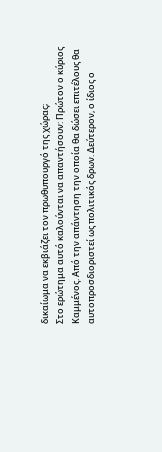δικαίωμα να εκβιάζει τον πρωθυπουργό της χώρας;
Στο ερώτημα αυτό καλούνται να απαντήσουν: Πρώτον ο κύριος Καμμένος. Από την απάντηση την οποία θα δώσει επιτέλους θα αυτοπροσδιοριστεί ως πολιτικός δρων. Δεύτερον, ο ίδιος ο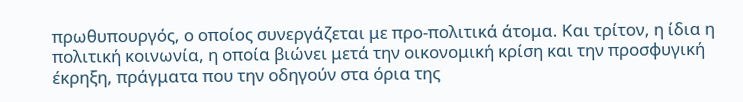πρωθυπουργός, ο οποίος συνεργάζεται με προ-πολιτικά άτομα. Και τρίτον, η ίδια η πολιτική κοινωνία, η οποία βιώνει μετά την οικονομική κρίση και την προσφυγική έκρηξη, πράγματα που την οδηγούν στα όρια της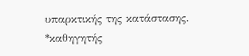υπαρκτικής της κατάστασης.
*καθηγητής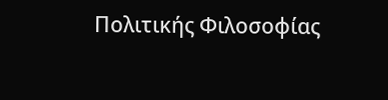Πολιτικής Φιλοσοφίας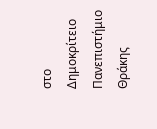στο Δημοκρίτειο Πανεπιστήμιο Θράκης